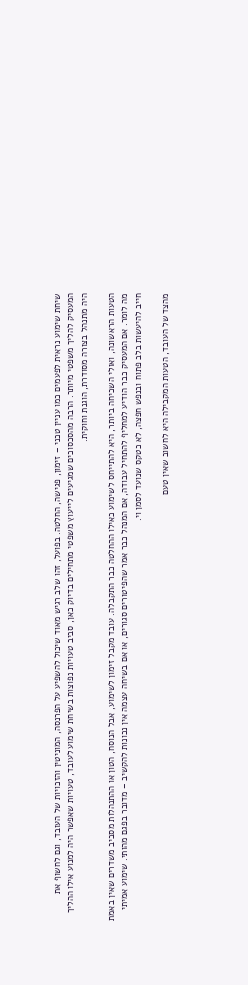שיחת שימוע נראית לפעמים כמו עניין טכני – זימון, פגישה, החלטה. בפועל, זהו שלב רגיש מאוד שיכול להשפיע על הפרנסה, המוניטין והזכויות של העובד, וגם לחשוף את המעסיק להליך משפטי מיותר. הרבה מהסכסוכים שמגיעים לייעוץ משפטי מתחילים בדיוק כאן, סביב טעויות נפוצות בשיחת שימוע לעובד, טעויות שאפשר היה למנוע אילו ההליך היה מתנהל בצורה מסודרת, הוגנת וחוקית.

הטעות הראשונה, ואולי השכיחה ביותר, היא להתייחס לשימוע כאילו ההחלטה כבר התקבלה. עובד מקבל זימון לשימוע, אבל הנוסח, הטון או ההתנהלות מסביב משדרים שאין באמת מה לומר. אם המעסיק כבר הודיע למחליף להתחיל עבודה, אם המנהל כבר אמר שהפיטורים סגורים, או אם בשיחה עצמה אין נכונות להקשיב – מדובר בפגם מהותי. שימוע אמיתי חייב להיעשות בלב פתוח ובנפש חפצה, לא כטקס שנועד לסמן וי.

מהצד של העובד, הטעות המקבילה היא לחשוב שאין טעם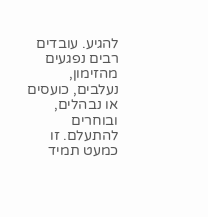להגיע. עובדים רבים נפגעים מהזימון, נעלבים, כועסים או נבהלים, ובוחרים להתעלם. זו כמעט תמיד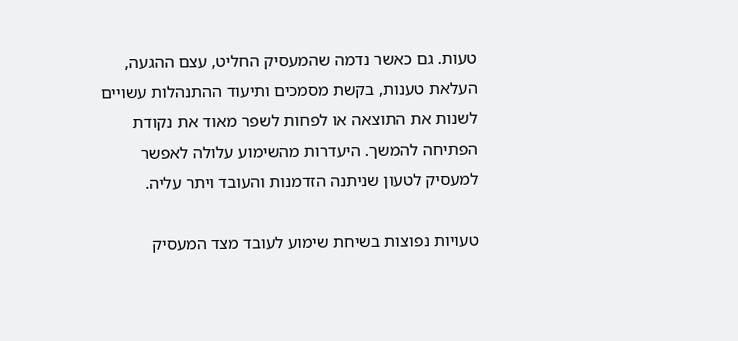טעות. גם כאשר נדמה שהמעסיק החליט, עצם ההגעה, העלאת טענות, בקשת מסמכים ותיעוד ההתנהלות עשויים לשנות את התוצאה או לפחות לשפר מאוד את נקודת הפתיחה להמשך. היעדרות מהשימוע עלולה לאפשר למעסיק לטעון שניתנה הזדמנות והעובד ויתר עליה.

טעויות נפוצות בשיחת שימוע לעובד מצד המעסיק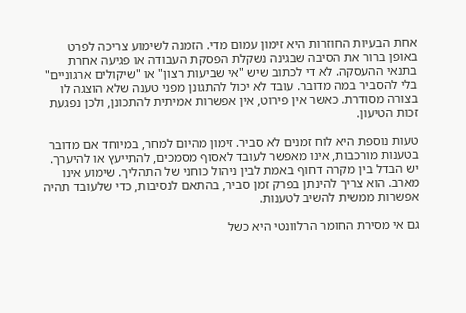אחת הבעיות החוזרות היא זימון עמום מדי. הזמנה לשימוע צריכה לפרט באופן ברור את הסיבה שבגינה נשקלת הפסקת העבודה או פגיעה אחרת בתנאי ההעסקה. לא די לכתוב שיש "אי שביעות רצון" או "שיקולים ארגוניים" בלי להסביר במה מדובר. עובד לא יכול להתגונן מפני טענה שלא הוצגה לו בצורה מסודרת. כאשר אין פירוט, אין אפשרות אמיתית להתכונן, ולכן נפגעת זכות הטיעון.

טעות נוספת היא לוח זמנים לא סביר. זימון מהיום למחר, במיוחד אם מדובר בטענות מורכבות, אינו מאפשר לעובד לאסוף מסמכים, להתייעץ או להיערך. יש הבדל בין מקרה דחוף באמת לבין ניהול כוחני של התהליך. שימוע אינו מארב. הוא צריך להינתן בפרק זמן סביר, בהתאם לנסיבות, כדי שלעובד תהיה אפשרות ממשית להשיב לטענות.

גם אי מסירת החומר הרלוונטי היא כשל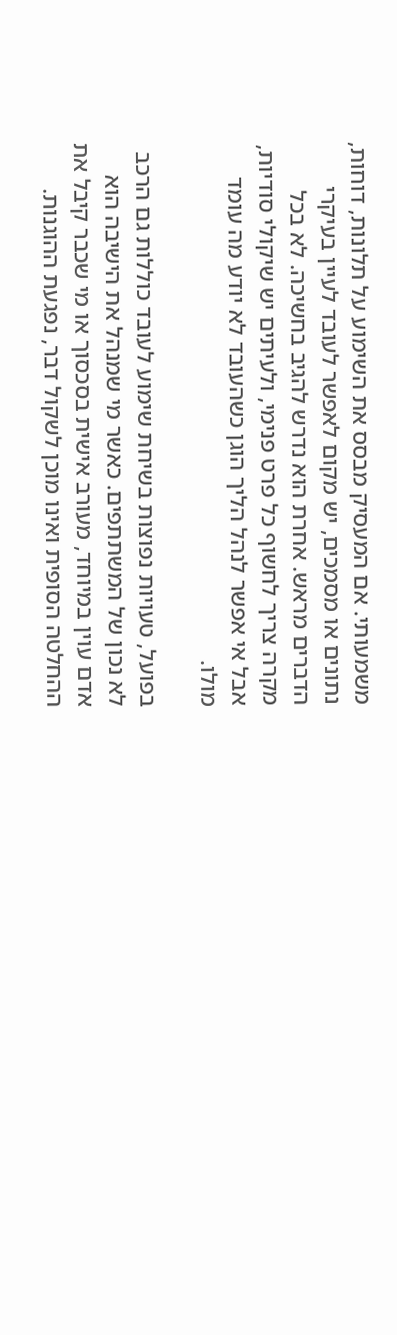משמעותי. אם המעסיק מבסס את השימוע על תלונות, דוחות, נתונים או מסמכים, יש מקום לאפשר לעובד לעיין בעיקרי הדברים מראש. אחרת הוא נדרש להגיב בחשיכה. לא בכל מקרה צריך לחשוף כל פרט פנימי, ולעיתים יש שיקולי סודיות, אבל אי אפשר לנהל הליך הוגן כשהעובד לא יודע מה עומד מולו.

בפועל, טעויות נפוצות בשיחת שימוע לעובד כוללות גם הרכב לא נכון של המשתתפים. כאשר מי שמנהל את הישיבה הוא אדם עוין במיוחד, מעורב אישית בסכסוך או מי שכבר קיבל את ההחלטה הסופית ואינו מוכן לשקול דבר, נפגעת ההוגנות.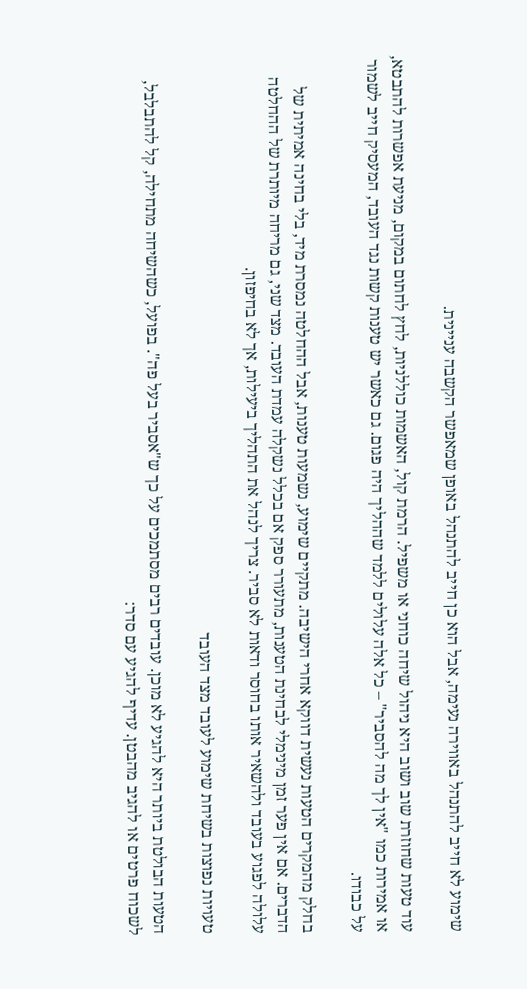שימוע לא חייב להתנהל באווירה נעימה, אבל הוא כן חייב להתנהל באופן שמאפשר הקשבה עניינית.

עוד טעות שחוזרת שוב ושוב היא ניהול שיחה כוחני או משפיל. הרמת קול, האשמות כוללניות, לחץ לחתום במקום, מניעת אפשרות להתבטא, או אמירות כמו "אין לך מה להסביר" – כל אלה עלולים ללמד שההליך היה פגום. גם כאשר יש טענות קשות נגד העובד, המעסיק חייב לשמור על כבודו.

בחלק מהמקרים הטעות נעשית דווקא אחרי הישיבה. מתקיים שימוע, נשמעות טענות, אבל ההחלטה נמסרת מיד, בלי בחינה אמיתית של הדברים. אם אין פער זמן מינימלי לבחינת הטענות, מתעורר ספק אם בכלל נשקלה עמדת העובד. מצד שני, גם מריחה מיותרת של ההחלטה עלולה לפגוע בעובד ולהשאיר אותו בחוסר ודאות לא סביר. צריך לנהל את התהליך ביעילות, אך לא בחיפזון.

טעויות נפוצות בשיחת שימוע לעובד מצד העובד

הטעות הבולטת ביותר היא להגיע לא מוכן. עובדים רבים מסתמכים על כך ש"אסביר בעל פה". בפועל, כשהשיחה מתחילה, קל להתבלבל, לשכוח פרטים או להגיב מהבטן. עדיף להגיע עם סדר: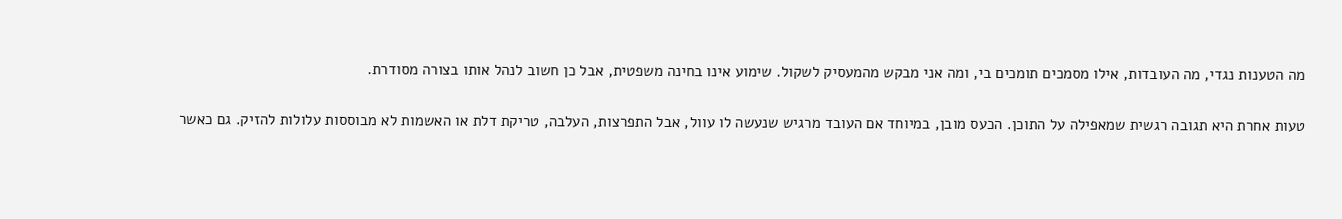מה הטענות נגדי, מה העובדות, אילו מסמכים תומכים בי, ומה אני מבקש מהמעסיק לשקול. שימוע אינו בחינה משפטית, אבל כן חשוב לנהל אותו בצורה מסודרת.

טעות אחרת היא תגובה רגשית שמאפילה על התוכן. הכעס מובן, במיוחד אם העובד מרגיש שנעשה לו עוול, אבל התפרצות, העלבה, טריקת דלת או האשמות לא מבוססות עלולות להזיק. גם כאשר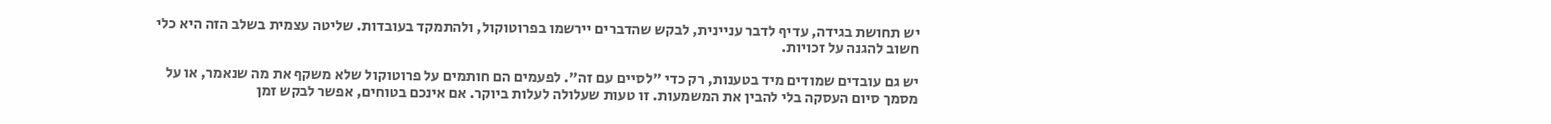יש תחושת בגידה, עדיף לדבר עניינית, לבקש שהדברים יירשמו בפרוטוקול, ולהתמקד בעובדות. שליטה עצמית בשלב הזה היא כלי חשוב להגנה על זכויות.

יש גם עובדים שמודים מיד בטענות, רק כדי "לסיים עם זה". לפעמים הם חותמים על פרוטוקול שלא משקף את מה שנאמר, או על מסמך סיום העסקה בלי להבין את המשמעות. זו טעות שעלולה לעלות ביוקר. אם אינכם בטוחים, אפשר לבקש זמן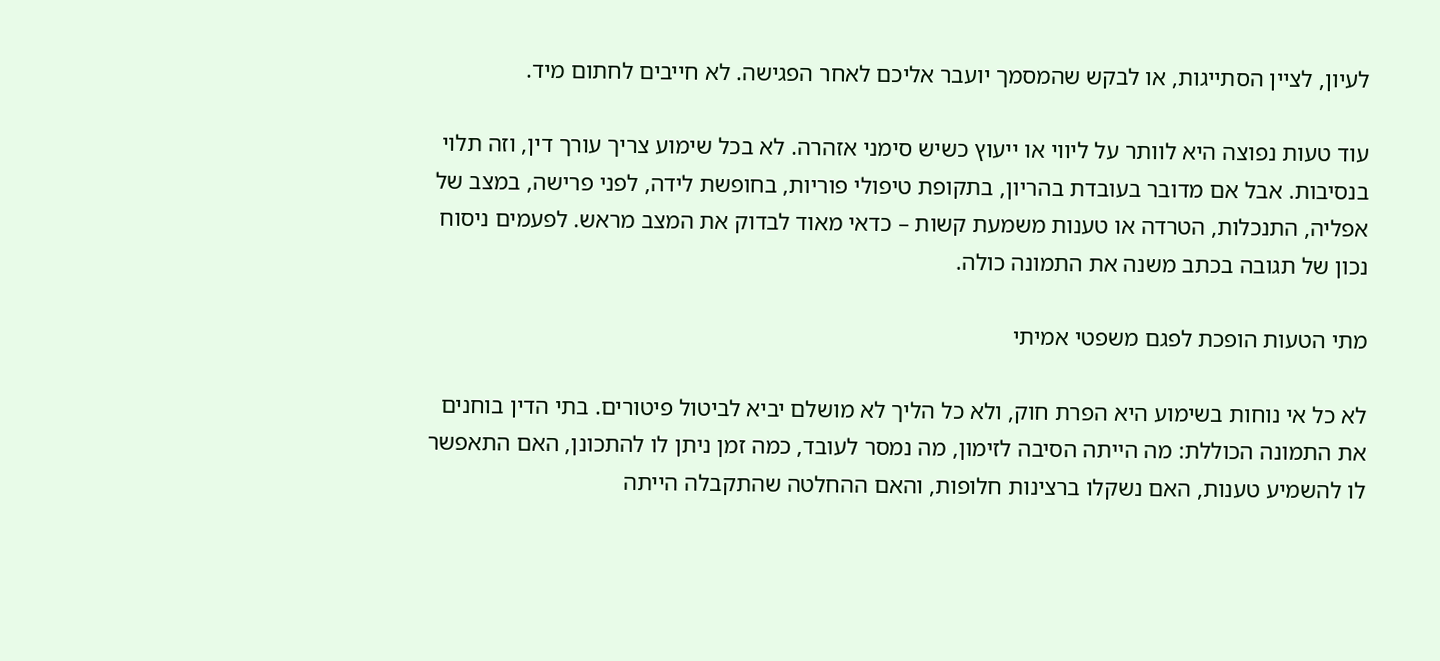לעיון, לציין הסתייגות, או לבקש שהמסמך יועבר אליכם לאחר הפגישה. לא חייבים לחתום מיד.

עוד טעות נפוצה היא לוותר על ליווי או ייעוץ כשיש סימני אזהרה. לא בכל שימוע צריך עורך דין, וזה תלוי בנסיבות. אבל אם מדובר בעובדת בהריון, בתקופת טיפולי פוריות, בחופשת לידה, לפני פרישה, במצב של אפליה, התנכלות, הטרדה או טענות משמעת קשות – כדאי מאוד לבדוק את המצב מראש. לפעמים ניסוח נכון של תגובה בכתב משנה את התמונה כולה.

מתי הטעות הופכת לפגם משפטי אמיתי

לא כל אי נוחות בשימוע היא הפרת חוק, ולא כל הליך לא מושלם יביא לביטול פיטורים. בתי הדין בוחנים את התמונה הכוללת: מה הייתה הסיבה לזימון, מה נמסר לעובד, כמה זמן ניתן לו להתכונן, האם התאפשר לו להשמיע טענות, האם נשקלו ברצינות חלופות, והאם ההחלטה שהתקבלה הייתה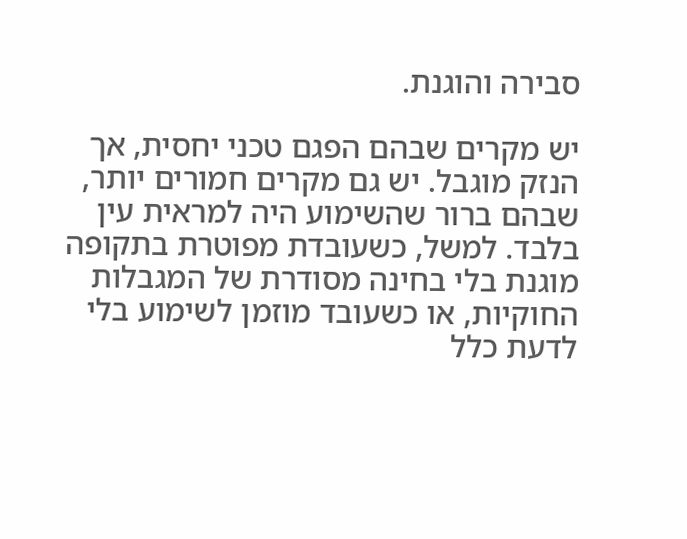סבירה והוגנת.

יש מקרים שבהם הפגם טכני יחסית, אך הנזק מוגבל. יש גם מקרים חמורים יותר, שבהם ברור שהשימוע היה למראית עין בלבד. למשל, כשעובדת מפוטרת בתקופה מוגנת בלי בחינה מסודרת של המגבלות החוקיות, או כשעובד מוזמן לשימוע בלי לדעת כלל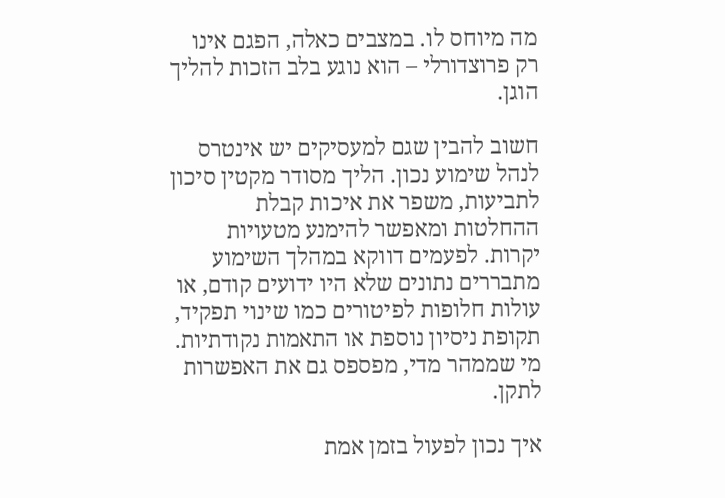מה מיוחס לו. במצבים כאלה, הפגם אינו רק פרוצדורלי – הוא נוגע בלב הזכות להליך הוגן.

חשוב להבין שגם למעסיקים יש אינטרס לנהל שימוע נכון. הליך מסודר מקטין סיכון לתביעות, משפר את איכות קבלת ההחלטות ומאפשר להימנע מטעויות יקרות. לפעמים דווקא במהלך השימוע מתבררים נתונים שלא היו ידועים קודם, או עולות חלופות לפיטורים כמו שינוי תפקיד, תקופת ניסיון נוספת או התאמות נקודתיות. מי שממהר מדי, מפספס גם את האפשרות לתקן.

איך נכון לפעול בזמן אמת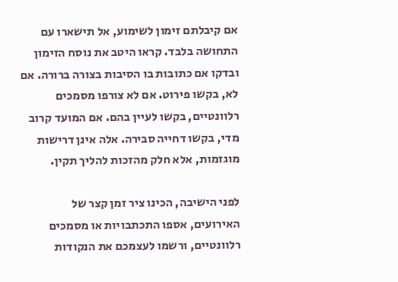אם קיבלתם זימון לשימוע, אל תישארו עם התחושה בלבד. קראו היטב את נוסח הזימון ובדקו אם כתובות בו הסיבות בצורה ברורה. אם לא, בקשו פירוט. אם לא צורפו מסמכים רלוונטיים, בקשו לעיין בהם. אם המועד קרוב מדי, בקשו דחייה סבירה. אלה אינן דרישות מוגזמות, אלא חלק מהזכות להליך תקין.

לפני הישיבה, הכינו ציר זמן קצר של האירועים, אספו התכתבויות או מסמכים רלוונטיים, ורשמו לעצמכם את הנקודות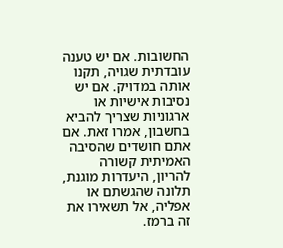החשובות. אם יש טענה עובדתית שגויה, תקנו אותה במדויק. אם יש נסיבות אישיות או ארגוניות שצריך להביא בחשבון, אמרו זאת. אם אתם חושדים שהסיבה האמיתית קשורה להריון, היעדרות מוגנת, תלונה שהגשתם או אפליה, אל תשאירו את זה ברמז.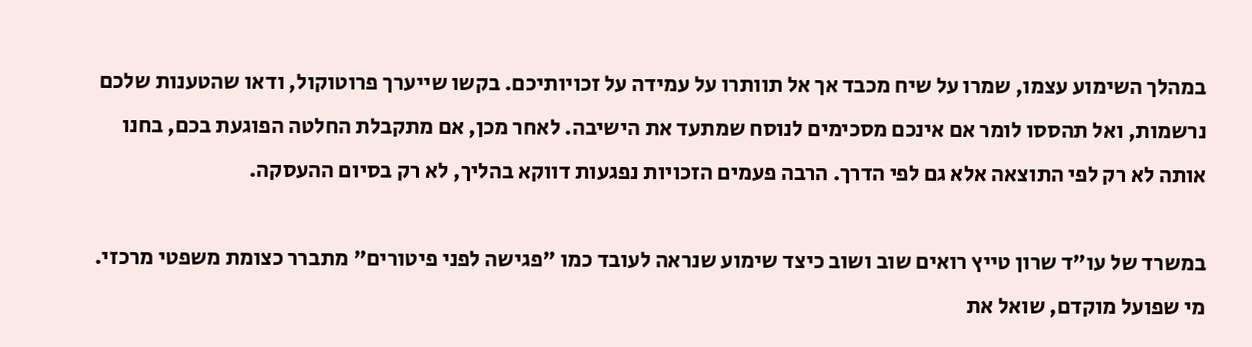במהלך השימוע עצמו, שמרו על שיח מכבד אך אל תוותרו על עמידה על זכויותיכם. בקשו שייערך פרוטוקול, ודאו שהטענות שלכם נרשמות, ואל תהססו לומר אם אינכם מסכימים לנוסח שמתעד את הישיבה. לאחר מכן, אם מתקבלת החלטה הפוגעת בכם, בחנו אותה לא רק לפי התוצאה אלא גם לפי הדרך. הרבה פעמים הזכויות נפגעות דווקא בהליך, לא רק בסיום ההעסקה.

במשרד של עו"ד שרון טייץ רואים שוב ושוב כיצד שימוע שנראה לעובד כמו "פגישה לפני פיטורים" מתברר כצומת משפטי מרכזי. מי שפועל מוקדם, שואל את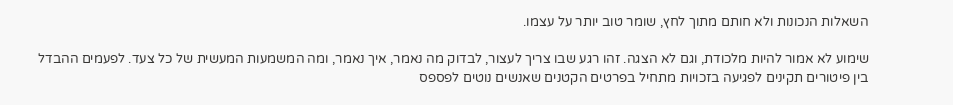השאלות הנכונות ולא חותם מתוך לחץ, שומר טוב יותר על עצמו.

שימוע לא אמור להיות מלכודת, וגם לא הצגה. זהו רגע שבו צריך לעצור, לבדוק מה נאמר, איך נאמר, ומה המשמעות המעשית של כל צעד. לפעמים ההבדל בין פיטורים תקינים לפגיעה בזכויות מתחיל בפרטים הקטנים שאנשים נוטים לפספס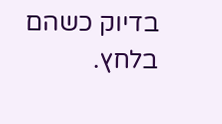בדיוק כשהם בלחץ.